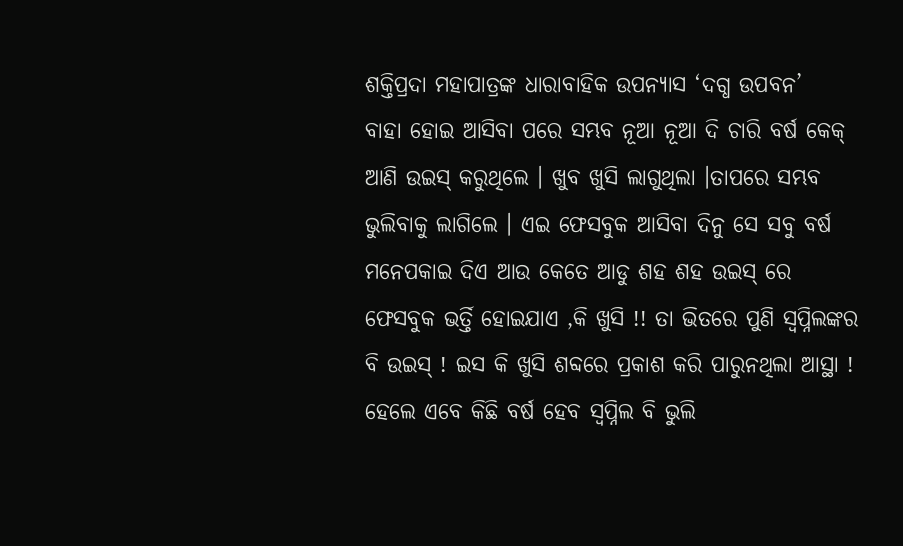ଶକ୍ତିପ୍ରଦା ମହାପାତ୍ରଙ୍କ ଧାରାବାହିକ ଉପନ୍ୟାସ ‘ଦଗ୍ଧ ଉପବନ’
ବାହା ହୋଇ ଆସିବା ପରେ ସମ୍ଭବ ନୂଆ ନୂଆ ଦି ଚାରି ବର୍ଷ କେକ୍ ଆଣି ଉଇସ୍ କରୁଥିଲେ । ଖୁବ ଖୁସି ଲାଗୁଥିଲା ।ତାପରେ ସମ୍ଭବ ଭୁଲିବାକୁ ଲାଗିଲେ । ଏଇ ଫେସବୁକ ଆସିବା ଦିନୁ ସେ ସବୁ ବର୍ଷ ମନେପକାଇ ଦିଏ ଆଉ କେତେ ଆଡୁ ଶହ ଶହ ଉଇସ୍ ରେ ଫେସବୁକ ଭର୍ତ୍ତି ହୋଇଯାଏ ,କି ଖୁସି !! ତା ଭିତରେ ପୁଣି ସ୍ୱପ୍ନିଲଙ୍କର ବି ଉଇସ୍ ! ଇସ କି ଖୁସି ଶବ୍ଦରେ ପ୍ରକାଶ କରି ପାରୁନଥିଲା ଆସ୍ଥା !
ହେଲେ ଏବେ କିଛି ବର୍ଷ ହେବ ସ୍ୱପ୍ନିଲ ବି ଭୁଲି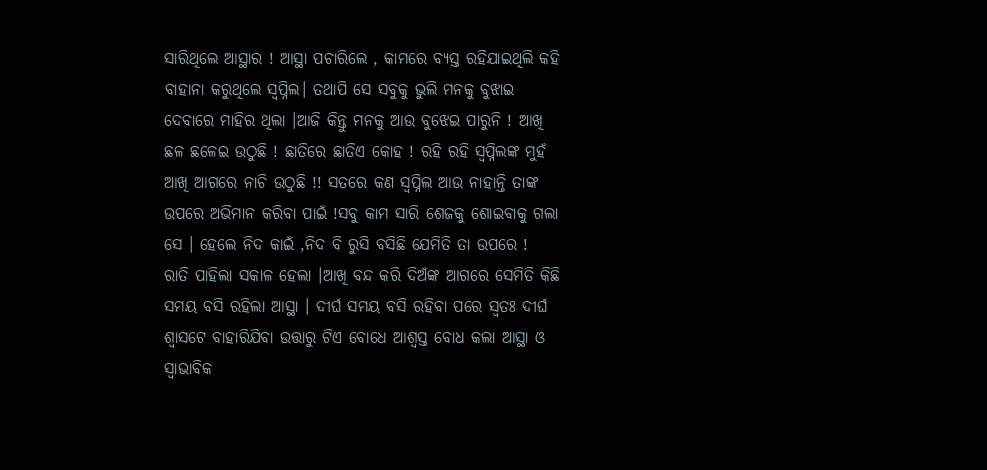ସାରିଥିଲେ ଆସ୍ଥାର ! ଆସ୍ଥା ପଚାରିଲେ , କାମରେ ବ୍ୟସ୍ତ ରହିଯାଇଥିଲି କହି ବାହାନା କରୁଥିଲେ ସ୍ୱପ୍ନିଲ। ତଥାପି ସେ ସବୁକୁ ଭୁଲି ମନକୁ ବୁଝାଇ ଦେବାରେ ମାହିର ଥିଲା ।ଆଜି କିନ୍ତୁ ମନକୁ ଆଉ ବୁଝେଇ ପାରୁନି ! ଆଖି ଛଳ ଛଳେଇ ଉଠୁଛି ! ଛାତିରେ ଛାତିଏ କୋହ ! ରହି ରହି ସ୍ୱପ୍ନିଲଙ୍କ ମୁହଁ ଆଖି ଆଗରେ ନାଚି ଉଠୁଛି !! ସତରେ କଣ ସ୍ୱପ୍ନିଲ ଆଉ ନାହାନ୍ତି ତାଙ୍କ ଉପରେ ଅଭିମାନ କରିବା ପାଇଁ !ସବୁ କାମ ସାରି ଶେଜକୁ ଶୋଇବାକୁ ଗଲା ସେ । ହେଲେ ନିଦ କାଇଁ ,ନିଦ ବି ରୁସି ବସିଛି ଯେମିତି ତା ଉପରେ !
ରାତି ପାହିଲା ସକାଳ ହେଲା ।ଆଖି ବନ୍ଦ କରି ଦିଅଁଙ୍କ ଆଗରେ ସେମିତି କିଛି ସମୟ ବସି ରହିଲା ଆସ୍ଥା । ଦୀର୍ଘ ସମୟ ବସି ରହିବା ପରେ ସ୍ୱତଃ ଦୀର୍ଘ ଶ୍ବାସଟେ ବାହାରିଯିବା ଉତ୍ତାରୁ ଟିଏ ବୋଧେ ଆଶ୍ୱସ୍ତ ବୋଧ କଲା ଆସ୍ଥା ଓ ସ୍ୱାଭାବିକ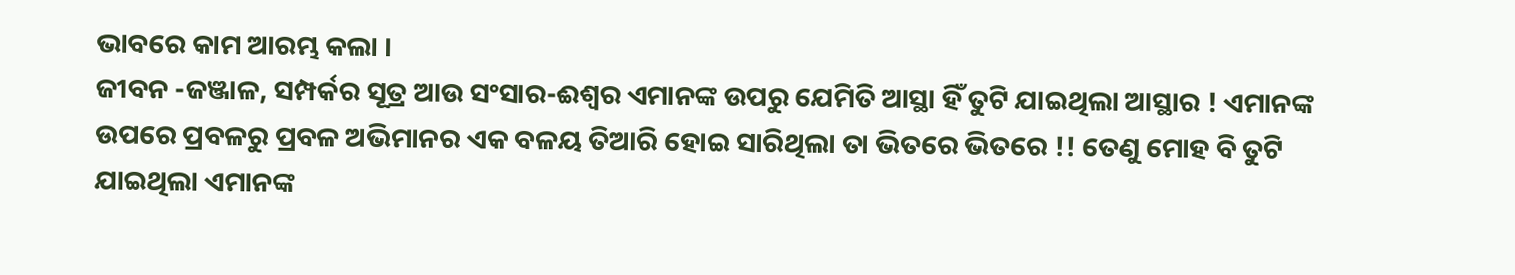ଭାବରେ କାମ ଆରମ୍ଭ କଲା ।
ଜୀବନ -ଜଞ୍ଜାଳ, ସମ୍ପର୍କର ସୂତ୍ର ଆଉ ସଂସାର-ଈଶ୍ୱର ଏମାନଙ୍କ ଉପରୁ ଯେମିତି ଆସ୍ଥା ହିଁ ତୁଟି ଯାଇଥିଲା ଆସ୍ଥାର ! ଏମାନଙ୍କ ଉପରେ ପ୍ରବଳରୁ ପ୍ରବଳ ଅଭିମାନର ଏକ ବଳୟ ତିଆରି ହୋଇ ସାରିଥିଲା ତା ଭିତରେ ଭିତରେ !! ତେଣୁ ମୋହ ବି ତୁଟି ଯାଇଥିଲା ଏମାନଙ୍କ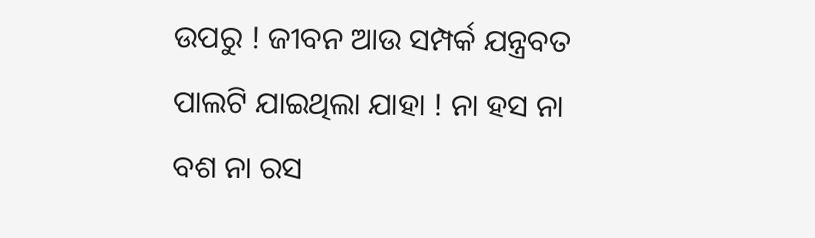ଉପରୁ ! ଜୀବନ ଆଉ ସମ୍ପର୍କ ଯନ୍ତ୍ରବତ ପାଲଟି ଯାଇଥିଲା ଯାହା ! ନା ହସ ନା ବଶ ନା ରସ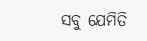ସବୁ ଯେମିତି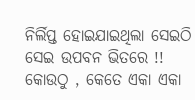ନିର୍ଲିପ୍ତ ହୋଇଯାଇଥିଲା ସେଇଠି ସେଇ ଉପବନ ଭିତରେ !! କୋଉଠୁ , କେତେ ଏକା ଏକା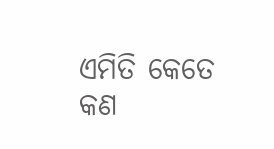ଏମିତି କେତେ କଣ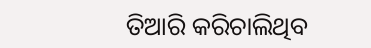ତିଆରି କରିଚାଲିଥିବ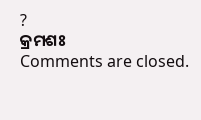?
କ୍ରମଶଃ
Comments are closed.